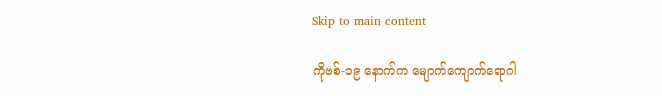Skip to main content

ကိုဗစ်-၁၉ နောက်က မျောက်ကျောက်ရောဂါ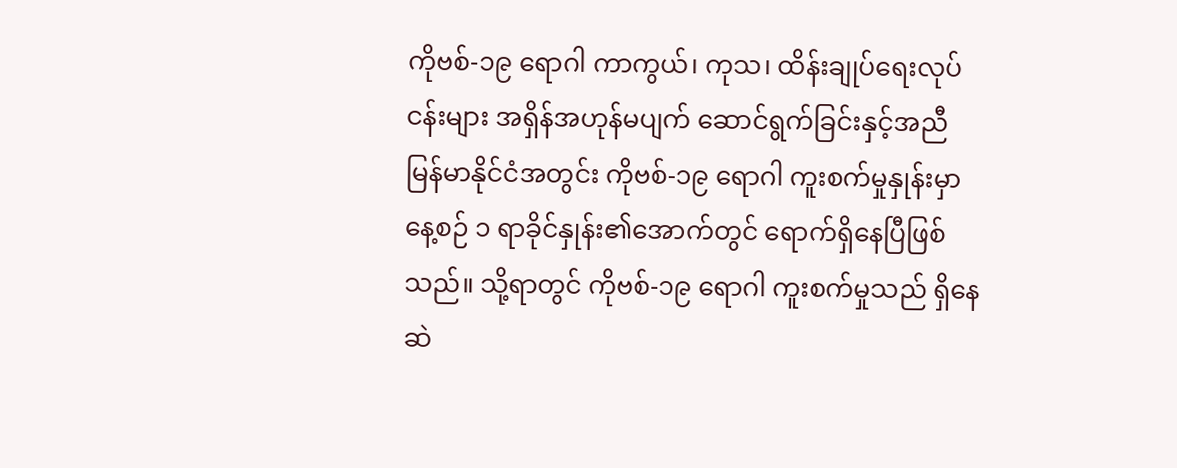ကိုဗစ်-၁၉ ရောဂါ ကာကွယ်၊ ကုသ၊ ထိန်းချုပ်ရေးလုပ်ငန်းများ အရှိန်အဟုန်မပျက် ဆောင်ရွက်ခြင်းနှင့်အညီ မြန်မာနိုင်ငံအတွင်း ကိုဗစ်-၁၉ ရောဂါ ကူးစက်မှုနှုန်းမှာ နေ့စဉ် ၁ ရာခိုင်နှုန်း၏အောက်တွင် ရောက်ရှိနေပြီဖြစ်သည်။ သို့ရာတွင် ကိုဗစ်-၁၉ ရောဂါ ကူးစက်မှုသည် ရှိနေဆဲ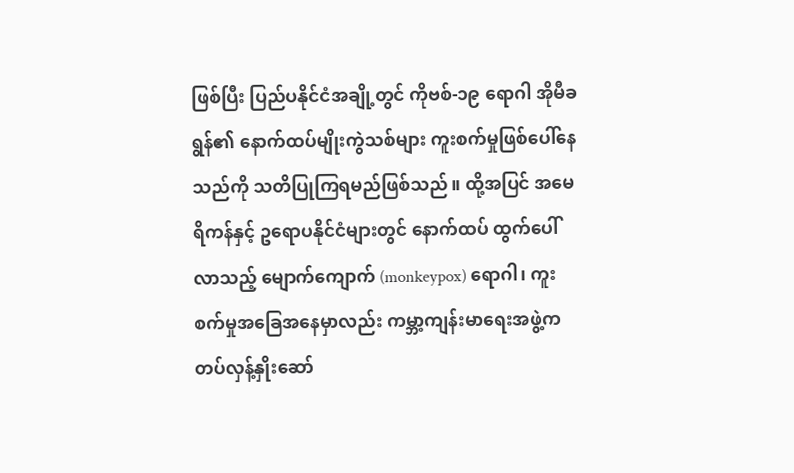ဖြစ်ပြီး ပြည်ပနိုင်ငံအချို့တွင် ကိုဗစ်-၁၉ ရောဂါ အိုမီခရွန်၏ နောက်ထပ်မျိုးကွဲသစ်များ ကူးစက်မှုဖြစ်ပေါ်နေသည်ကို သတိပြုကြရမည်ဖြစ်သည်။ ထို့အပြင် အမေရိကန်နှင့် ဥရောပနိုင်ငံများတွင် နောက်ထပ် ထွက်ပေါ်လာသည့် မျောက်ကျောက် (monkeypox) ရောဂါ၊ ကူးစက်မှုအခြေအနေမှာလည်း ကမ္ဘာ့ကျန်းမာရေးအဖွဲ့က တပ်လှန့်နှိုးဆော်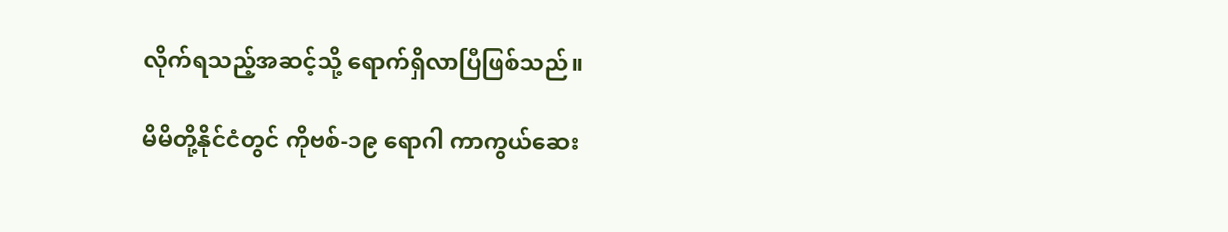လိုက်ရသည့်အဆင့်သို့ ရောက်ရှိလာပြီဖြစ်သည်။

မိမိတို့နိုင်ငံတွင် ကိုဗစ်-၁၉ ရောဂါ ကာကွယ်ဆေး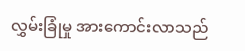လွှမ်းခြုံမှု အားကောင်းလာသည်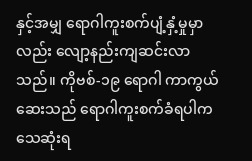နှင့်အမျှ ရောဂါကူးစက်ပျံ့နှံ့မှုမှာလည်း လျော့နည်းကျဆင်းလာသည်။ ကိုဗစ်-၁၉ ရောဂါ ကာကွယ်ဆေးသည် ရောဂါကူးစက်ခံရပါက သေဆုံးရ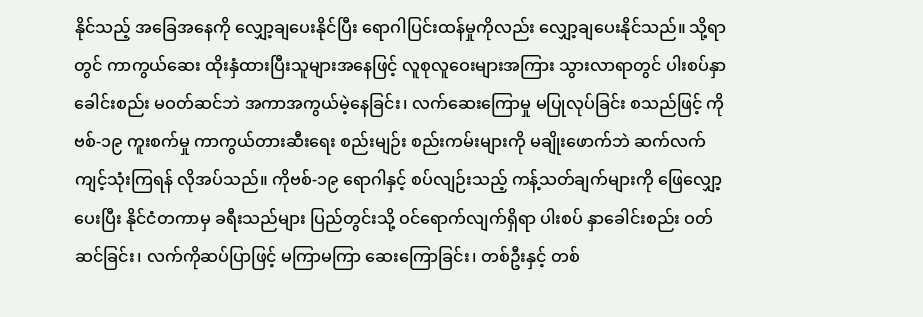နိုင်သည့် အခြေအနေကို လျှော့ချပေးနိုင်ပြီး ရောဂါပြင်းထန်မှုကိုလည်း လျှော့ချပေးနိုင်သည်။ သို့ရာတွင် ကာကွယ်ဆေး ထိုးနှံထားပြီးသူများအနေဖြင့် လူစုလူဝေးများအကြား သွားလာရာတွင် ပါးစပ်နှာခေါင်းစည်း မဝတ်ဆင်ဘဲ အကာအကွယ်မဲ့နေခြင်း၊ လက်ဆေးကြောမှု မပြုလုပ်ခြင်း စသည်ဖြင့် ကိုဗစ်-၁၉ ကူးစက်မှု ကာကွယ်တားဆီးရေး စည်းမျဉ်း စည်းကမ်းများကို မချိုးဖောက်ဘဲ ဆက်လက်ကျင့်သုံးကြရန် လိုအပ်သည်။ ကိုဗစ်-၁၉ ရောဂါနှင့် စပ်လျဉ်းသည့် ကန့်သတ်ချက်များကို ဖြေလျှော့ပေးပြီး နိုင်ငံတကာမှ ခရီးသည်များ ပြည်တွင်းသို့ ဝင်ရောက်လျက်ရှိရာ ပါးစပ် နှာခေါင်းစည်း ဝတ်ဆင်ခြင်း၊ လက်ကိုဆပ်ပြာဖြင့် မကြာမကြာ ဆေးကြောခြင်း၊ တစ်ဦးနှင့် တစ်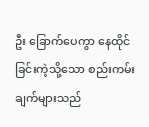ဦး ခြောက်ပေကွာ နေထိုင်ခြင်းကဲ့သို့သော စည်းကမ်းချက်များသည်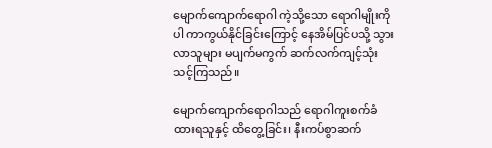မျောက်ကျောက်ရောဂါ ကဲ့သို့သော ရောဂါမျိုးကိုပါ ကာကွယ်နိုင်ခြင်းကြောင့် နေအိမ်ပြင်ပသို့ သွားလာသူများ မပျက်မကွက် ဆက်လက်ကျင့်သုံးသင့်ကြသည်။

မျောက်ကျောက်ရောဂါသည် ရောဂါကူးစက်ခံထားရသူနှင့် ထိတွေ့ခြင်း၊ နီးကပ်စွာဆက်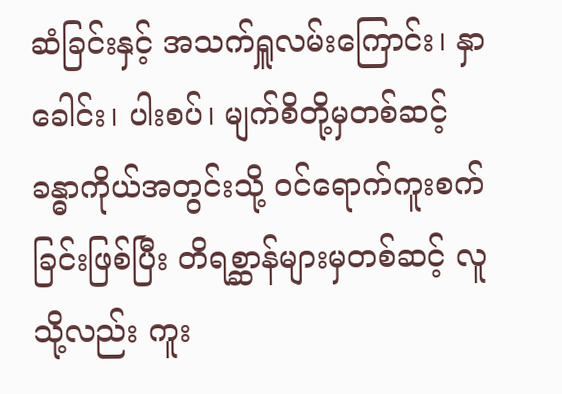ဆံခြင်းနှင့် အသက်ရှူလမ်းကြောင်း၊ နှာခေါင်း၊ ပါးစပ်၊ မျက်စိတို့မှတစ်ဆင့် ခန္ဓာကိုယ်အတွင်းသို့ ဝင်ရောက်ကူးစက်ခြင်းဖြစ်ပြီး တိရစ္ဆာန်များမှတစ်ဆင့် လူသို့လည်း ကူး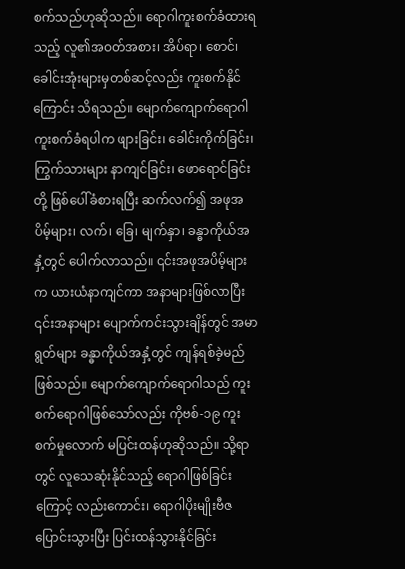စက်သည်ဟုဆိုသည်။ ရောဂါကူးစက်ခံထားရသည့် လူ၏အဝတ်အစား၊ အိပ်ရာ၊ စောင်၊ ခေါင်းအုံးများမှတစ်ဆင့်လည်း ကူးစက်နိုင်ကြောင်း သိရသည်။ မျောက်ကျောက်ရောဂါ ကူးစက်ခံရပါက ဖျားခြင်း၊ ခေါင်းကိုက်ခြင်း၊ ကြွက်သားများ နာကျင်ခြင်း၊ ဖောရောင်ခြင်းတို့ ဖြစ်ပေါ်ခံစားရပြီး ဆက်လက်၍ အဖုအပိမ့်များ၊ လက်၊ ခြေ၊ မျက်နှာ၊ ခန္ဓာကိုယ်အနှံ့တွင် ပေါက်လာသည်။ ၎င်းအဖုအပိမ့်များက ယားယံနာကျင်ကာ အနာများဖြစ်လာပြီး ၎င်းအနာများ ပျောက်ကင်းသွားချိန်တွင် အမာရွတ်များ ခန္ဓာကိုယ်အနှံ့တွင် ကျန်ရစ်ခဲ့မည်ဖြစ်သည်။ မျောက်ကျောက်ရောဂါသည် ကူးစက်ရောဂါဖြစ်သော်လည်း ကိုဗစ်-၁၉ ကူးစက်မှုလောက် မပြင်းထန်ဟုဆိုသည်။ သို့ရာတွင် လူသေဆုံးနိုင်သည့် ရောဂါဖြစ်ခြင်းကြောင့် လည်းကောင်း၊ ရောဂါပိုးမျိုးဗီဇ ပြောင်းသွားပြီး ပြင်းထန်သွားနိုင်ခြင်း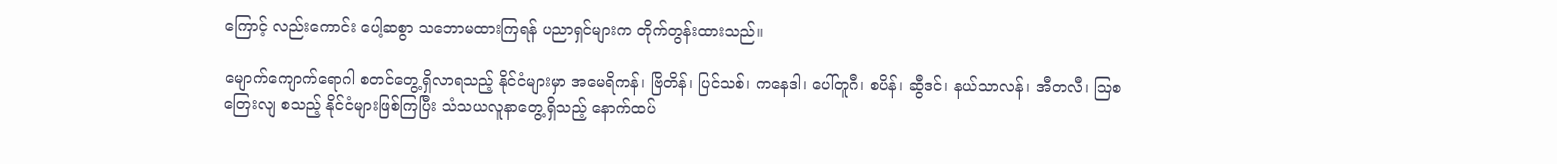ကြောင့် လည်းကောင်း ပေါ့ဆစွာ သဘောမထားကြရန် ပညာရှင်များက တိုက်တွန်းထားသည်။

မျောက်ကျောက်ရောဂါ စတင်တွေ့ရှိလာရသည့် နိုင်ငံများမှာ အမေရိကန်၊ ဗြိတိန်၊ ပြင်သစ်၊ ကနေဒါ၊ ပေါ်တူဂီ၊ စပိန်၊ ဆွီဒင်၊ နယ်သာလန်၊ အီတလီ၊ ဩစတြေးလျ စသည့် နိုင်ငံများဖြစ်ကြပြီး သံသယလူနာတွေ့ရှိသည့် နောက်ထပ်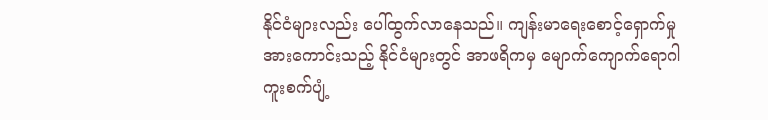နိုင်ငံများလည်း ပေါ်ထွက်လာနေသည်။ ကျန်းမာရေးစောင့်ရှောက်မှု အားကောင်းသည့် နိုင်ငံများတွင် အာဖရိကမှ မျောက်ကျောက်ရောဂါ ကူးစက်ပျံ့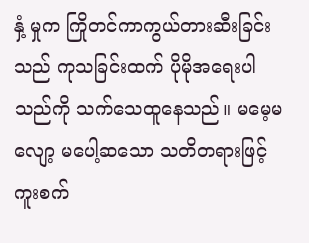နှံ့ မှုက ကြိုတင်ကာကွယ်တားဆီးခြင်းသည် ကုသခြင်းထက် ပိုမိုအရေးပါသည်ကို သက်သေထူနေသည်။ မမေ့မလျော့ မပေါ့ဆသော သတိတရားဖြင့် ကူးစက်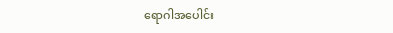ရောဂါအပေါင်း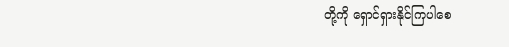တို့ကို ရှောင်ရှားနိုင်ကြပါစေ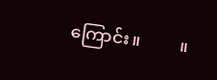ကြောင်း။         ။